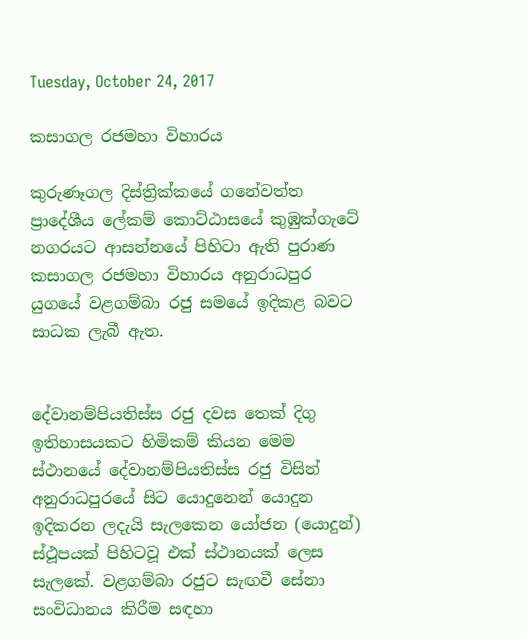Tuesday, October 24, 2017

කසාගල රජමහා විහාරය

කුරුණෑගල දිස්ත්‍රික්කයේ ගනේවත්ත ප්‍රාදේශීය ලේකම් කොට්ඨාසයේ කුඹුක්ගැටේ නගරයට ආසන්නයේ පිහිටා ඇති පුරාණ කසාගල රජමහා විහාරය අනුරාධපුර යුගයේ වළගම්බා රජු සමයේ ඉදිකළ බවට සාධක ලැබී ඇත.


දේවානම්පියතිස්‌ස රජු දවස තෙක්‌ දිගු ඉතිහාසයකට හිමිකම් කියන මෙම ස්‌ථානයේ දේවානම්පියතිස්‌ස රජු විසින් අනුරාධපුරයේ සිට යොදුනෙන් යොදුන ඉදිකරන ලදැයි සැලකෙන යෝජන (යොදුන්) ස්‌ථූපයක්‌ පිහිටවූ එක්‌ ස්‌ථානයක්‌ ලෙස සැලකේ. වළගම්බා රජුට සැඟවී සේනා සංවිධානය කිරීම සඳහා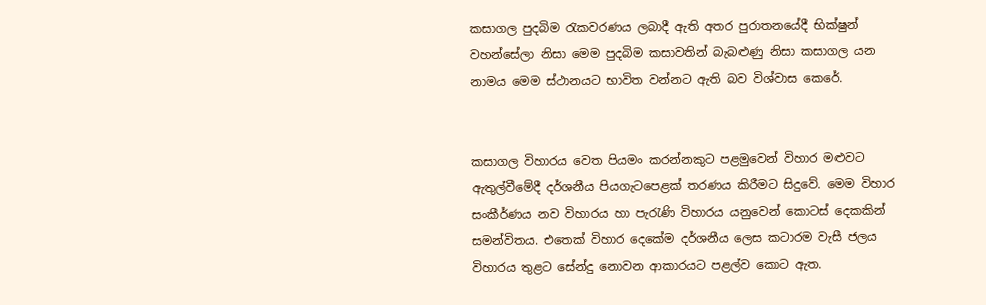කසාගල පුදබිම රැකවරණය ලබාදී ඇති අතර පුරාතනයේදී භික්‌ෂුන් වහන්සේලා නිසා මෙම පුදබිම කසාවතින් බැබළුණු නිසා කසාගල යන නාමය මෙම ස්‌ථානයට භාවිත වන්නට ඇති බව විශ්වාස කෙරේ.


කසාගල විහාරය වෙත පියමං කරන්නකුට පළමුවෙන් විහාර මළුවට ඇතුල්වීමේදී දර්ශනීය පියගැටපෙළක්‌ තරණය කිරීමට සිදුවේ. මෙම විහාර සංකීර්ණය නව විහාරය හා පැරැණි විහාරය යනුවෙන් කොටස්‌ දෙකකින් සමන්විතය. එතෙක්‌ විහාර දෙකේම දර්ශනීය ලෙස කටාරම වැසී ජලය විහාරය තුළට සේන්දු නොවන ආකාරයට පළල්ව කොට ඇත.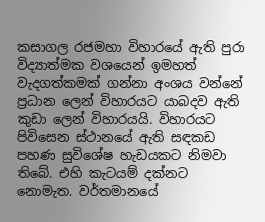කසාගල රජමහා විහාරයේ ඇති පුරා විද්‍යාත්මක වශයෙන් ඉමහත් වැදගත්කමක්‌ ගන්නා අංශය වන්නේ ප්‍රධාන ලෙන් විහාරයට යාබදව ඇති කුඩා ලෙන් විහාරයයි. විහාරයට පිවිසෙන ස්‌ථානයේ ඇති සඳකඩ පහණ සුවිශේෂ හැඩයකට නිමවා තිබේ. එහි කැටයම් දක්‌නට නොමැත. වර්තමානයේ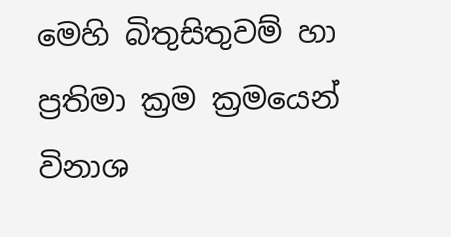මෙහි බිතුසිතුවම් හා ප්‍රතිමා ක්‍රම ක්‍රමයෙන් විනාශ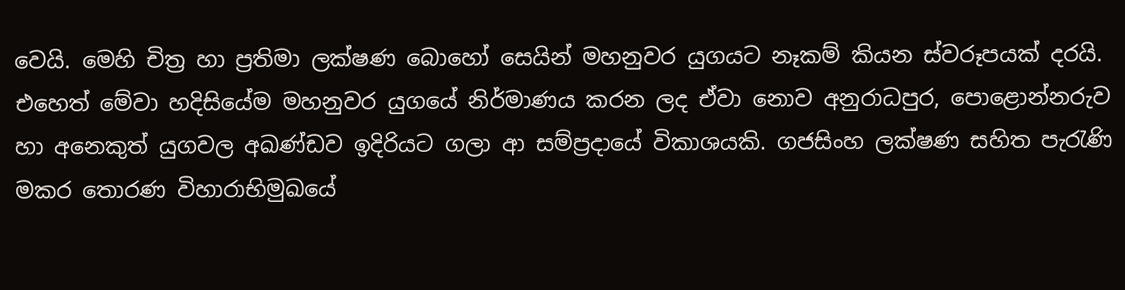වෙයි. මෙහි චිත්‍ර හා ප්‍රතිමා ලක්‌ෂණ බොහෝ සෙයින් මහනුවර යුගයට නෑකම් කියන ස්‌වරූපයක්‌ දරයි. එහෙත් මේවා හදිසියේම මහනුවර යුගයේ නිර්මාණය කරන ලද ඒවා නොව අනුරාධපුර, පොළොන්නරුව හා අනෙකුත් යුගවල අඛණ්‌ඩව ඉදිරියට ගලා ආ සම්ප්‍රදායේ විකාශයකි. ගජසිංහ ලක්‌ෂණ සහිත පැරැණි මකර තොරණ විහාරාභිමුඛයේ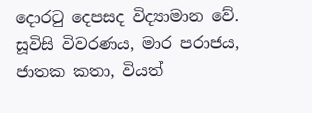දොරටු දෙපසද විද්‍යාමාන වේ. සූවිසි විවරණය, මාර පරාජය, ජාතක කතා, වියත්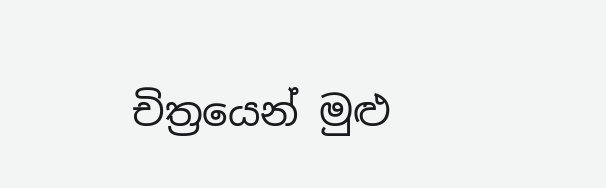චිත්‍රයෙන් මුළු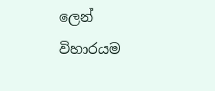ලෙන් විහාරයම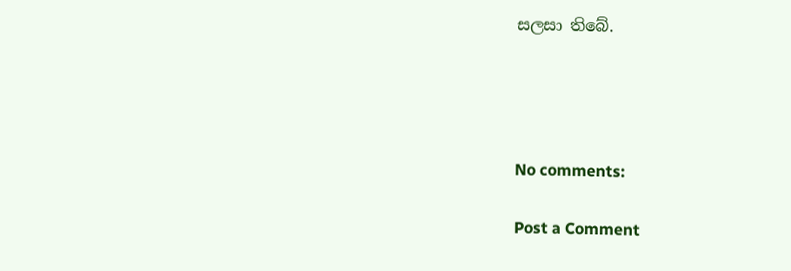සලසා තිබේ.




No comments:

Post a Comment